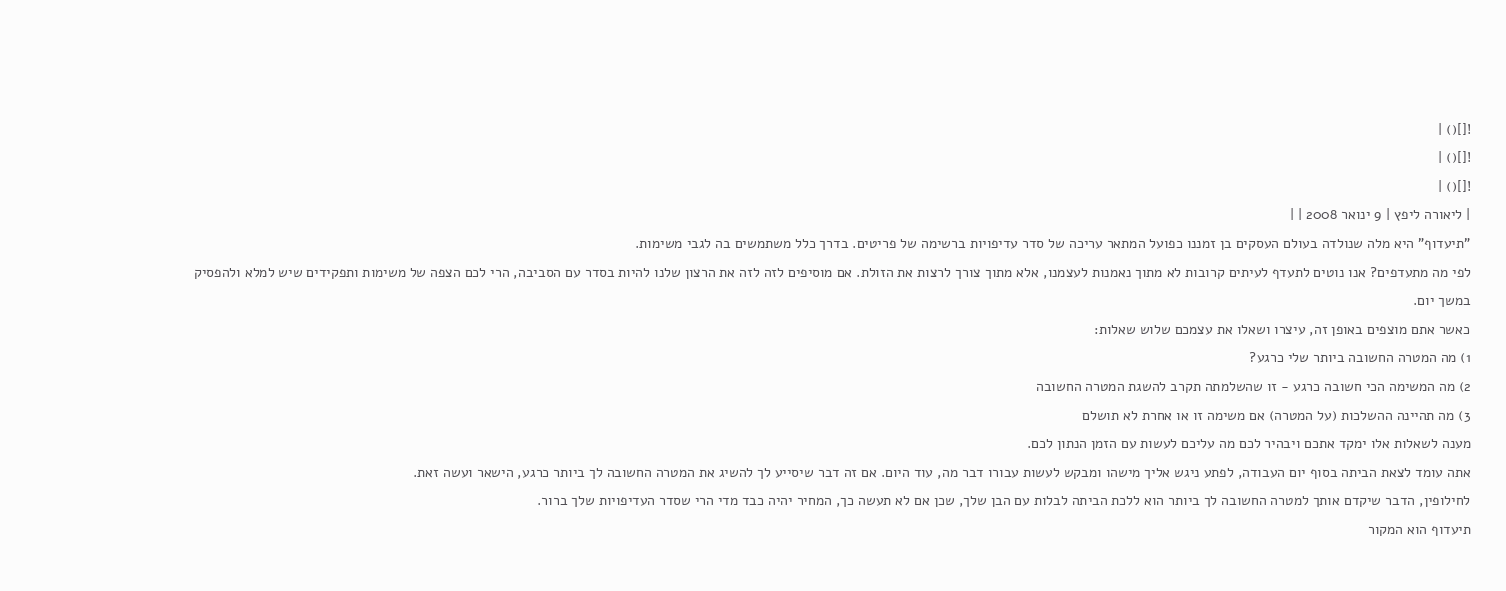![]() |
![]() |
![]() |
| ליאורה ליפץ | 9 ינואר 2008 | |
"תיעדוף" היא מלה שנולדה בעולם העסקים בן זמננו כפועל המתאר עריכה של סדר עדיפויות ברשימה של פריטים. בדרך כלל משתמשים בה לגבי משימות.
לפי מה מתעדפים? אנו נוטים לתעדף לעיתים קרובות לא מתוך נאמנות לעצמנו, אלא מתוך צורך לרצות את הזולת. אם מוסיפים לזה לזה את הרצון שלנו להיות בסדר עם הסביבה, הרי לכם הצפה של משימות ותפקידים שיש למלא ולהפסיק במשך יום.
כאשר אתם מוצפים באופן זה, עיצרו ושאלו את עצמכם שלוש שאלות:
1) מה המטרה החשובה ביותר שלי כרגע?
2) מה המשימה הכי חשובה כרגע - זו שהשלמתה תקרב להשגת המטרה החשובה
3) מה תהיינה ההשלכות (על המטרה) אם משימה זו או אחרת לא תושלם
מענה לשאלות אלו ימקד אתכם ויבהיר לכם מה עליכם לעשות עם הזמן הנתון לכם.
אתה עומד לצאת הביתה בסוף יום העבודה, לפתע ניגש אליך מישהו ומבקש לעשות עבורו דבר מה, עוד היום. אם זה דבר שיסייע לך להשיג את המטרה החשובה לך ביותר כרגע, הישאר ועשה זאת.
לחילופין, הדבר שיקדם אותך למטרה החשובה לך ביותר הוא ללכת הביתה לבלות עם הבן שלך, שכן אם לא תעשה כך, המחיר יהיה כבד מדי הרי שסדר העדיפויות שלך ברור.
תיעדוף הוא המקור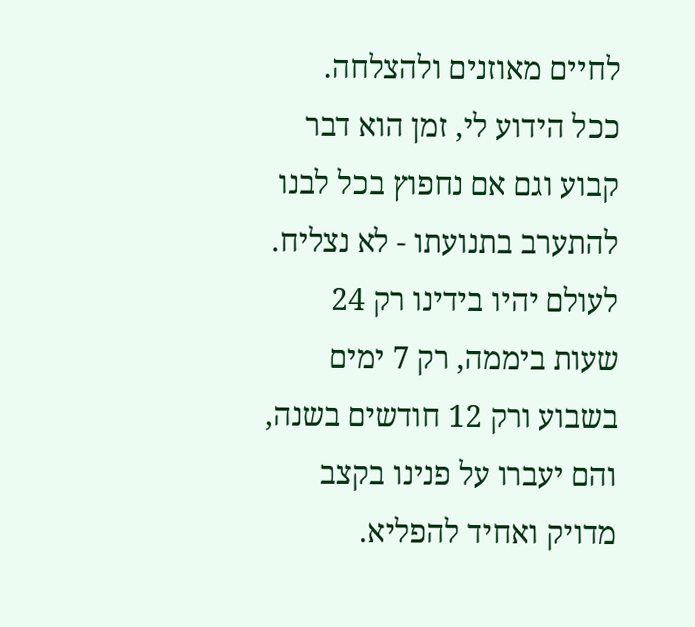לחיים מאוזנים ולהצלחה.
ככל הידוע לי, זמן הוא דבר קבוע וגם אם נחפוץ בכל לבנו להתערב בתנועתו - לא נצליח. לעולם יהיו בידינו רק 24 שעות ביממה, רק 7 ימים בשבוע ורק 12 חודשים בשנה, והם יעברו על פנינו בקצב מדויק ואחיד להפליא.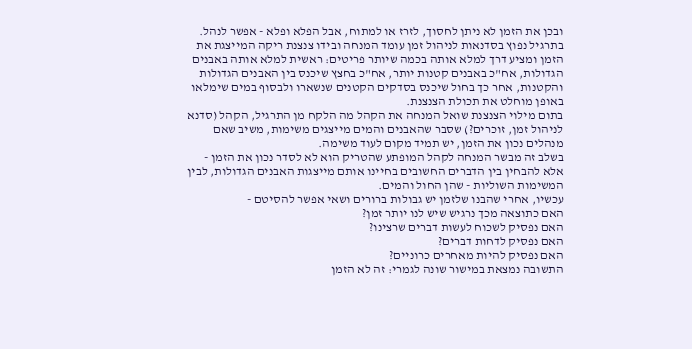ובכן את הזמן לא ניתן לחסוך, לזרז או למתוח, אבל הפלא ופלא - אפשר לנהל.
בתרגיל נפוץ בסדנאות לניהול זמן עומד המנחה ובידו צנצנת ריקה המייצגת את הזמן ומציע דרך למלא אותה בכמה שיותר פריטים: ראשית למלא אותה באבנים הגדולות, אח"כ באבנים קטנות יותר, אח"כ בחצץ שיכנס בין האבנים הגדולות והקטנות, אחר כך בחול שיכנס בסדקים הקטנים שנשארו ולבסוף במים שימלאו באופן מוחלט את תכולת הצנצנת.
בתום מילוי הצנצנת שואל המנחה את הקהל מה הלקח מן התרגיל, הקהל (סדנא לניהול זמן, זוכרים?) שסבר שהאבנים והמים מייצגים משימות, משיב שאם מנהלים נכון את הזמן, יש תמיד מקום לעוד משימה.
בשלב זה מבשר המנחה לקהל המופתע שהטריק הוא לא לסדר נכון את הזמן - אלא להבחין בין הדברים החשובים בחיינו אותם מייצגות האבנים הגדולות, לבין המשימות השוליות - שהן החול והמים.
עכשיו, אחרי שהבנו שלזמן יש גבולות ברורים ושאי אפשר להסיטם -
האם כתוצאה מכך נרגיש שיש לנו יותר זמן?
האם נפסיק לשכוח לעשות דברים שרצינו?
האם נפסיק לדחות דברים?
האם נפסיק להיות מאחרים כרוניים?
התשובה נמצאת במישור שונה לגמרי: זה לא הזמן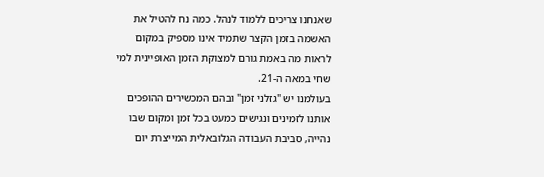שאנחנו צריכים ללמוד לנהל. כמה נח להטיל את האשמה בזמן הקצר שתמיד אינו מספיק במקום לראות מה באמת גורם למצוקת הזמן האופיינית למי שחי במאה ה-21.
בעולמנו יש "גזלני זמן" ובהם המכשירים ההופכים אותנו לזמינים ונגישים כמעט בכל זמן ומקום שבו נהייה, סביבת העבודה הגלובאלית המייצרת יום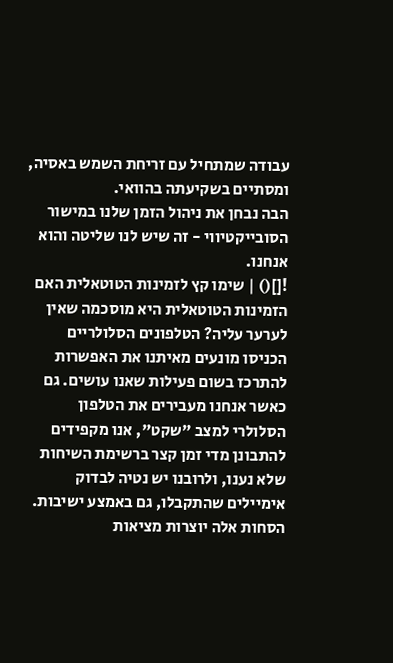עבודה שמתחיל עם זריחת השמש באסיה, ומסתיים בשקיעתה בהוואי.
הבה נבחן את ניהול הזמן שלנו במישור הסובייקטיווי - זה שיש לנו שליטה והוא אנחנו.
![]() | שימו קץ לזמינות הטוטאלית האם הזמינות הטוטאלית היא מוסכמה שאין לערער עליה? הטלפונים הסלולריים הכניסו מונעים מאיתנו את האפשרות להתרכז בשום פעילות שאנו עושים. גם כאשר אנחנו מעבירים את הטלפון הסלולרי למצב "שקט", אנו מקפידים להתבונן מדי זמן קצר ברשימת השיחות שלא נענו, ולרובנו יש נטיה לבדוק אימיילים שהתקבלו, גם באמצע ישיבות. הסחות אלה יוצרות מציאות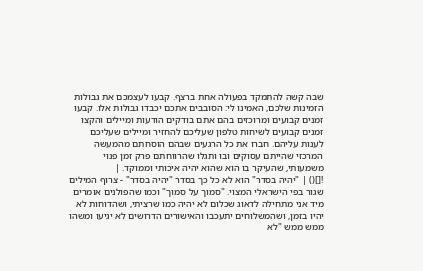שבה קשה להתמקד בפעולה אחת ברצף. קבעו לעצמכם את גבולות הזמינות שלכם, האמינו לי: הסובבים אתכם יכבדו גבולות אלו. קבעו זמנים קבועים ומרוכזים בהם אתם בודקים הודעות ומיילים והקצו זמנים קבועים לשיחות טלפון שעליכם להחזיר ומיילים שעליכם לענות עליהם. חברו את כל הרגעים שבהם הוסחתם מהמעשה המרכזי שהייתם עסוקים ובו ותגלו שהרווחתם פרק זמן פנוי משמעותי, שהעיקר בו הוא שהוא יהיה איכותי וממוקד. |
![]() | "יהיה בסדר" הוא לא כל כך בסדר "יהיה בסדר" - צרוף המילים שגור בפי הישראלי המצוי. "סמוך על סמוך" וכמו שהפולנים אומרים מיד אני מתחילה לדאוג שכלום לא יהיה כמו שרציתי, ושהדוחות לא יהיו בזמן, ושהמשלוחים יתעכבו והאישורים הדרושים לא יגיעו ומשהו ממש ממש "לא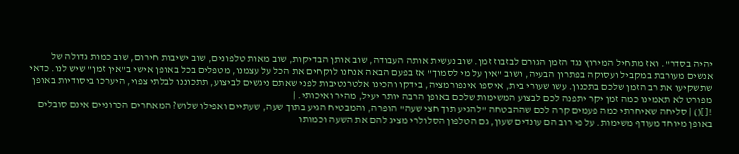יהיה בסדר". ואז מתחיל המירוץ נגד הזמן הגורם לבזבוז זמן. שוב נעשית אותה העבודה, שוב אותן הבדיקות, שוב מאות טלפונים, שוב ישיבות חירום, שוב כמות גדולה של אנשים מעורבת במקביל ועסוקה בפתרון הבעיה, ושוב "אין על מי לסמוך" אז בפעם הבאה אנחנו לוקחים את הכל על עצמנו, מטפלים בכל באופן אישי ב"אין זמן" שיש לנו. כדאי שתשקיעו את רב הזמן שלכם בתכנון. עשו שעורי בית, איספו אינפורמציה, בידקו והכינו אלטרנטיבות לפני שאתם ניגשים לביצוע, תתכוננו לבלתי צפוי, היערכו ביסודיות באופן מפורט לא תאמינו כמה זמן יקר יתפנה לכם לבצוע המשימות שלכם באופן הרבה יותר יעיל, מהיר ואיכותי. |
![]() | סליחה שאיחרתי כמה פעמים קרה לכם שההבטחה "להגיע תוך חצי שעה" הופרה, והמבטיח הגיע בתוך שעה, שעתיים ואפילו שלוש? המאחרים הכרוניים אינם סובלים באופן מיוחד מעודף משימות. על פי רוב הם עונדים שעון, גם הטלפון הסלולרי מציג להם את השעה וכמותו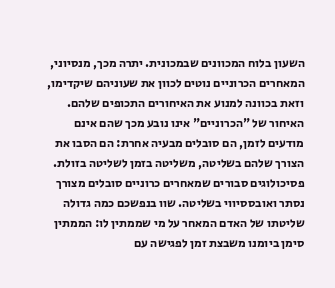השעון בלוח המכוונים שבמכונית. יתרה מכך, מנסיוני, המאחרים הכרוניים נוטים לכוון את שעוניהם שיקדימו, וזאת בכוונה למנוע את האיחורים התכופים שלהם. האיחור של "הכרוניים" אינו נובע מכך שהם אינם מודעים לזמן, הם סובלים מבעיה אחרת: הם הסבו את הצורך שלהם בשליטה, משליטה בזמן לשליטה בזולת. פסיכולוגים סבורים שמאחרים כרוניים סובלים מצורך נסתר ואובססיווי בשליטה. שוו בנפשכם כמה גדולה שליטתו של האדם המאחר על מי שממתין לו: הממתין סימן ביומנו משבצת זמן לפגישה עם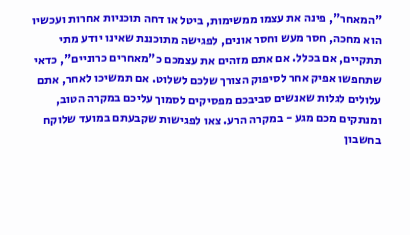"המאחר", פינה את עצמו ממשימות, ביטל או דחה תוכניות אחרות ועכשיו הוא מחכה, חסר מעש וחסר אונים, לפגישה מתוכננת שאינו יודע מתי תתקיים, אם בכלל. אם אתם מזהים את עצמכם כ"מאחרים כרוניים", כדאי שתחפשו אפיק אחר לסיפוק הצורך שלכם לשלוט. אם תמשיכו לאחר, אתם עלולים לגלות שאנשים סביבכם מפסיקים לסמוך עליכם במקרה הטוב, ומנתקים מכם מגע - במקרה הרע. צאו לפגישות שקבעתם במועד שלוקח בחשבון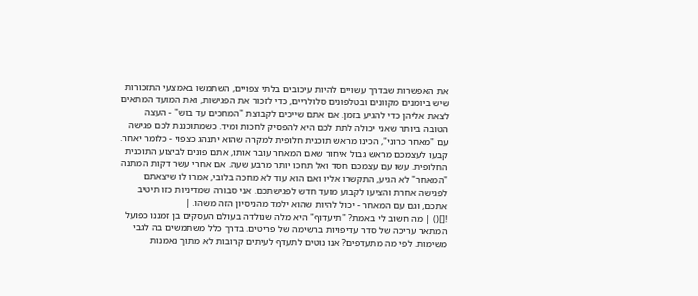את האפשרות שבדרך עשויים להיות עיכובים בלתי צפויים, השתמשו באמצעי התזכורות שיש ביומנים מקוונים ובטלפונים סלולריים, כדי לזכור את הפגישות, ואת המועד המתאים לצאת אליהן כדי להגיע בזמן. אם אתם שייכים לקבוצת "המחכים עד בוש" - העצה הטובה ביותר שאני יכולה לתת לכם היא להפסיק לחכות ומיד. כשמתוכננת לכם פגישה עם "מאחר כרוני", הכינו מראש תוכנית חלופית למקרה שהוא יתנהג כצפוי - כלומר יאחר. קבעו לעצמכם מראש גבול איחור שאם המאחר עובר אותו, אתם פונים לביצוע התוכנית החלופית. עשו עם עצמכם חסד ואל תחכו יותר מרבע שעה. אם אחרי עשר דקות המתנה "המאחר" לא הגיע, התקשרו אליו ואם הוא עוד לא מחכה בלובי, אמרו לו שיצאתם לפגישה אחרת והציעו לקבוע מועד חדש לפגישתכם. אני סבורה שמדיניות כזו תיטיב אתכם, וגם עם המאחר - יכול להיות שהוא ילמד מהניסיון הזה משהו. |
![]() | מה חשוב לי באמת? "תיעדוף" היא מלה שנולדה בעולם העסקים בן זמננו כפועל המתאר עריכה של סדר עדיפויות ברשימה של פריטים. בדרך כלל משתמשים בה לגבי משימות. לפי מה מתעדפים? אנו נוטים לתעדף לעיתים קרובות לא מתוך נאמנות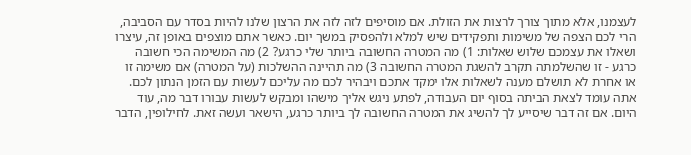לעצמנו, אלא מתוך צורך לרצות את הזולת. אם מוסיפים לזה לזה את הרצון שלנו להיות בסדר עם הסביבה, הרי לכם הצפה של משימות ותפקידים שיש למלא ולהפסיק במשך יום. כאשר אתם מוצפים באופן זה, עיצרו ושאלו את עצמכם שלוש שאלות: 1) מה המטרה החשובה ביותר שלי כרגע? 2) מה המשימה הכי חשובה כרגע - זו שהשלמתה תקרב להשגת המטרה החשובה 3) מה תהיינה ההשלכות (על המטרה) אם משימה זו או אחרת לא תושלם מענה לשאלות אלו ימקד אתכם ויבהיר לכם מה עליכם לעשות עם הזמן הנתון לכם. אתה עומד לצאת הביתה בסוף יום העבודה, לפתע ניגש אליך מישהו ומבקש לעשות עבורו דבר מה, עוד היום. אם זה דבר שיסייע לך להשיג את המטרה החשובה לך ביותר כרגע, הישאר ועשה זאת. לחילופין, הדבר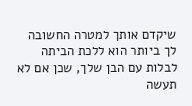שיקדם אותך למטרה החשובה לך ביותר הוא ללכת הביתה לבלות עם הבן שלך, שכן אם לא תעשה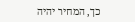כך, המחיר יהיה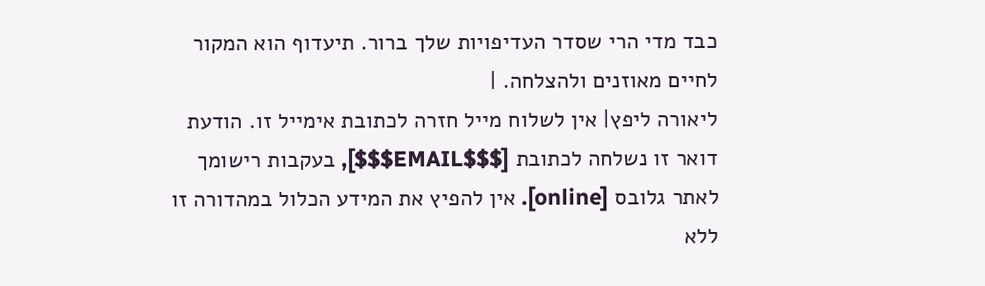כבד מדי הרי שסדר העדיפויות שלך ברור. תיעדוף הוא המקור לחיים מאוזנים ולהצלחה. |
ליאורה ליפץ| אין לשלוח מייל חזרה לכתובת אימייל זו. הודעת דואר זו נשלחה לכתובת [$$$EMAIL$$$], בעקבות רישומך לאתר גלובס [online]. אין להפיץ את המידע הכלול במהדורה זו ללא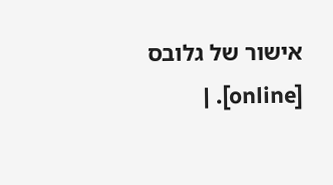אישור של גלובס [online]. |